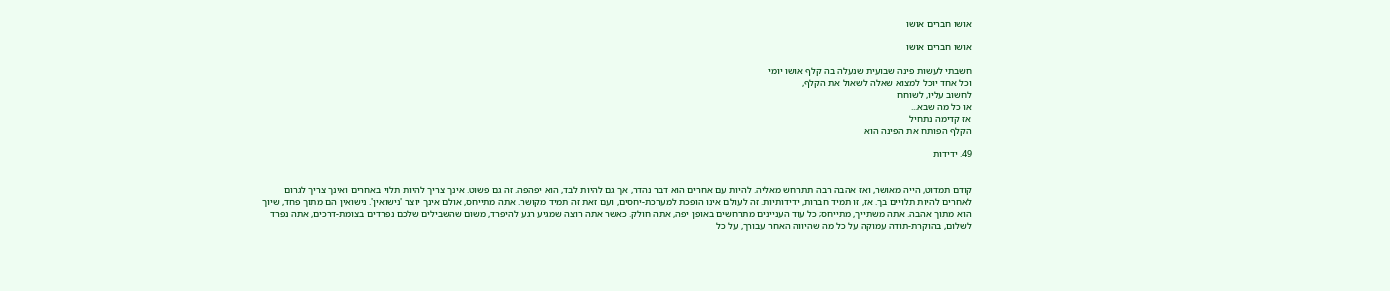אושו חברים אושו

אושו חברים אושו

חשבתי לעשות פינה שבועית שנעלה בה קלף אושו יומי
וכל אחד יוכל למצוא שאלה לשאול את הקלף,
לחשוב עליו, לשוחח
או כל מה שבא...
אז קדימה נתחיל
הקלף הפותח את הפינה הוא

49. ידידות


קודם תמדוט, הייה מאושר, ואז אהבה רבה תתרחש מאליה. להיות עם אחרים הוא דבר נהדר, אך גם להיות לבד, הוא יפהפה. זה גם פשוט. אינך צריך להיות תלוי באחרים ואינך צריך לגרום לאחרים להיות תלויים בך. אז, זו תמיד חברות, ידידותיות. זה לעולם אינו הופכת למערכת-יחסים, ועם זאת זה תמיד מקושר. אתה מתייחס, אולם אינך יוצר 'נישואין'. נישואין הם מתוך פחד, שיוך הוא מתוך אהבה. אתה משתייך, מתייחס; כל עוד העניינים מתרחשים באופן יפה, אתה חולק. כאשר אתה רוצה שמגיע רגע להיפרד, משום שהשבילים שלכם נפרדים בצומת-דרכים, אתה נפרד לשלום, בהוקרת-תודה עמוקה על כל מה שהיווה האחר עבורך, על כל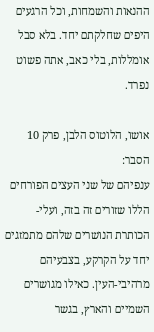ההנאות והשמחות, וכל הרגעים היפים שחלקתם יחד. בלא סבל אומללות, בלי כאב, אתה פשוט נפרד.

אושו, הלוטוס הלבן, פרק 10
הסבר:
ענפיהם של שני העצים הפורחים הללו שזורים זה בזה, ועלי-הכותרת הנושרים שלהם מתמזגים יחד על הקרקע, בצבעיהם מרהיבי-העין. כאילו מגושרים השמיים והארץ, בגשר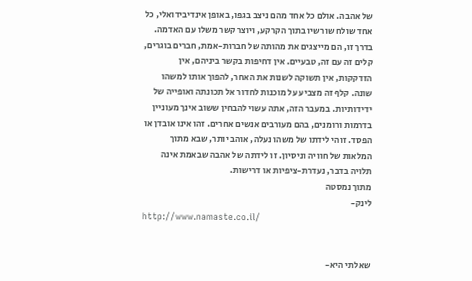של אהבה. אולם כל אחד מהם ניצב בגפו, באופן אינדיבידואלי, כל אחד שולח שורשיו בתוך הקרקע, ויוצר קשר משלו עם האדמה. בדרך זו, הם מייצגים את מהותה של חברות-אמת, חברים בוגרים, קלים זה עם זה, טבעיים. אין דחיפות בקשר ביניהם, אין הזדקקות, אין תשוקה לשנות את האחר, להפוך אותו למשהו שונה. קלף זה מצביע על מוכנות לחדור אל תכונתה ואופייה של ידידותיות. במעבר הזה, אתה עשוי להבחין ששוב אינך מעוניין בדרמות ורומנים, בהם מעורבים אנשים אחרים. זהו אינו אובדן או הפסד. זוהי לידתו של משהו נעלה, אוהב יותר, שבא מתוך המלאות של חוויה וניסיון. זו לידתה של אהבה שבאמת אינה תלויה בדבר, נעדרת-ציפיות או דרישות.
מתוך נמסטה
לינק-
http://www.namaste.co.il/


שאלתי היא-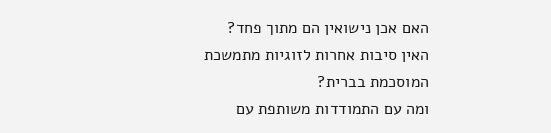האם אכן נישואין הם מתוך פחד?
האין סיבות אחרות לזוגיות מתמשכת
המוסכמת בברית?
ומה עם התמודדות משותפת עם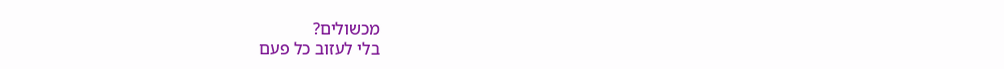מכשולים?
בלי לעזוב כל פעם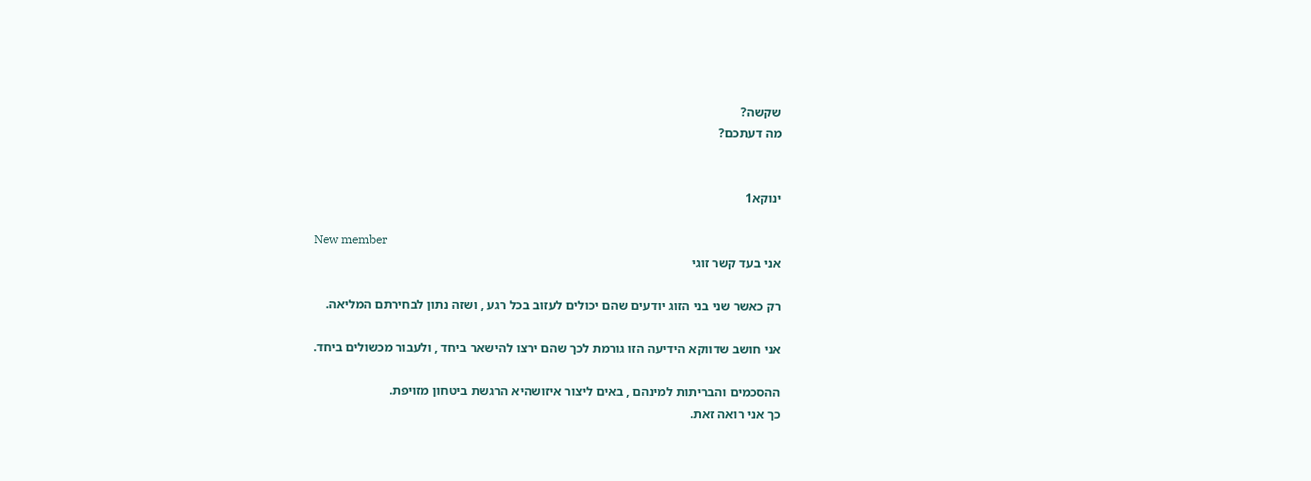שקשה?
מה דעתכם?


ינוקא1

New member
אני בעד קשר זוגי

רק כאשר שני בני הזוג יודעים שהם יכולים לעזוב בכל רגע , ושזה נתון לבחירתם המליאה.

אני חושב שדווקא הידיעה הזו גורמת לכך שהם ירצו להישאר ביחד , ולעבור מכשולים ביחד.

ההסכמים והבריתות למינהם , באים ליצור איזושהיא הרגשת ביטחון מזויפת.
כך אני רואה זאת.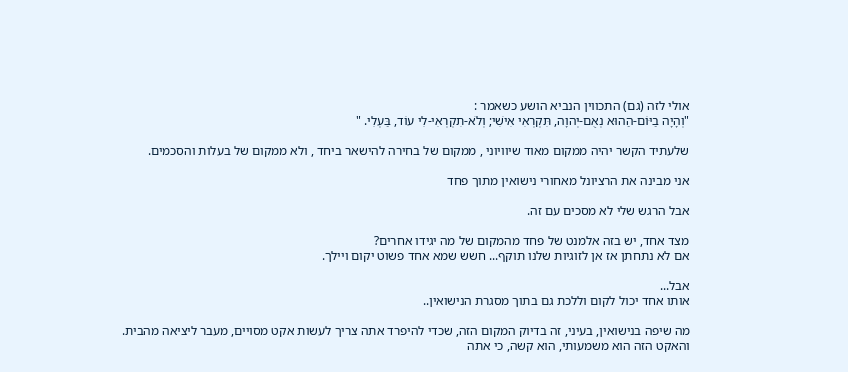אולי לזה (גם) התכווין הנביא הושע כשאמר :
"וְהָיָה בַיּוֹם-הַהוּא נְאֻם-יְהוָה, תִּקְרְאִי אִישִׁי; וְלֹא-תִקְרְאִי-לִי עוֹד, בַּעְלִי. "

שלעתיד הקשר יהיה ממקום מאוד שיוויוני , ממקום של בחירה להישאר ביחד , ולא ממקום של בעלות והסכמים.

אני מבינה את הרציונל מאחורי נישואין מתוך פחד

אבל הרגש שלי לא מסכים עם זה.

מצד אחד, יש בזה אלמנט של פחד מהמקום של מה יגידו אחרים?
אם לא נתחתן אז אן לזוגיות שלנו תוקף... חשש שמא אחד פשוט יקום ויילך.

אבל...
אותו אחד יכול לקום וללכת גם בתוך מסגרת הנישואין..

מה שיפה בנישואין, בעיני, זה בדיוק המקום הזה, שכדי להיפרד אתה צריך לעשות אקט מסויים, מעבר ליציאה מהבית.
והאקט הזה הוא משמעותי, הוא קשה, כי אתה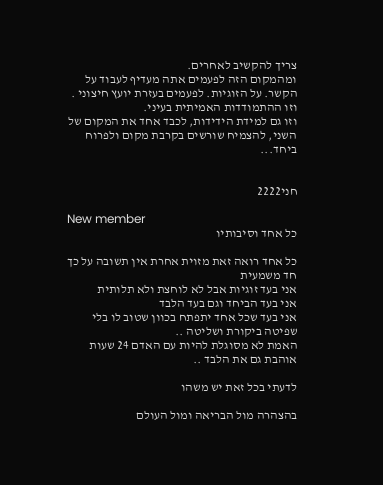צריך להקשיב לאחרים.
ומהמקום הזה לפעמים אתה מעדיף לעבוד על הקשר. על הזוגיות. לפעמים בעזרת יועץ חיצוני .
וזו ההתמודדות האמיתית בעיני.
וזו גם למידת הידידות, לכבד אחד את המקום של השני, להצמיח שורשים בקרבת מקום ולפרוח ביחד...


חני2222

New member
כל אחד וסיבותיו

כל אחד רואה זאת מזוית אחרת אין תשובה על כך חד משמעית
אני בעד זוגיות אבל לא לוחצת ולא תלותית
אני בעד הביחד וגם בעד הלבד
אני בעד שכל אחד יתפתח בכוון שטוב לו בלי שפיטה ביקורת ושליטה ..
האמת לא מסוגלת להיות עם האדם 24 שעות אוהבת גם את הלבד ..

לדעתי בכל זאת יש משהו

בהצהרה מול הבריאה ומול העולם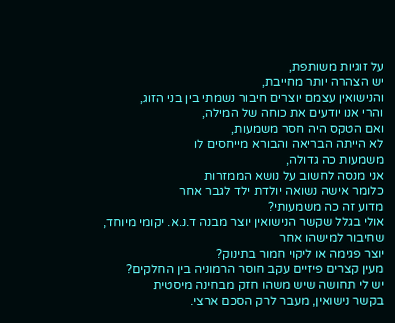על זוגיות משותפת,
יש הצהרה יותר מחייבת,
והנישואין עצמם יוצרים חיבור נשמתי בין בני הזוג,
והרי אנו יודעים את כוחה של המילה,
ואם הטקס היה חסר משמעות,
לא הייתה הבריאה והבורא מייחסים לו
משמעות כה גדולה,
אני מנסה לחשוב על נושא הממזרות
כלומר אישה נשואה יולדת ילד לגבר אחר
מדוע זה כה משמעותי?
אולי בגלל שקשר הנישואין יוצר מבנה ד.נ.א. יקומי מיוחד,
שחיבור למישהו אחר
יוצר פגימה או ליקוי חמור בתינוק?
מעין קצרים פיזיים עקב חוסר הרמוניה בין החלקים?
יש לי תחושה שיש משהו חזק מבחינה מיסטית
בקשר נישואין, מעבר לרק הסכם ארצי.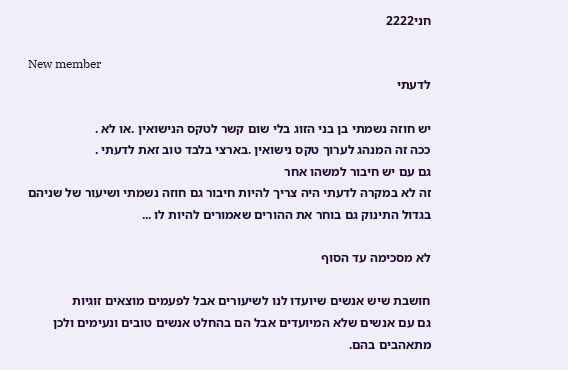חני2222

New member
לדעתי

יש חוזה נשמתי בן בני הזוג בלי שום קשר לטקס הנישואין .או לא .
ככה זה המנהג לערוך טקס נישואין .בארצי בלבד טוב זאת לדעתי .
גם עם יש חיבור למשהו אחר
זה לא במקרה לדעתי היה צריך להיות חיבור גם חוזה נשמתי ושיעור של שניהם
בגדול התינוק גם בוחר את ההורים שאמורים להיות לו ...

לא מסכימה עד הסוף

חושבת שיש אנשים שיועדו לנו לשיעורים אבל לפעמים מוצאים זוגיות
גם עם אנשים שלא המיועדים אבל הם בהחלט אנשים טובים ונעימים ולכן
מתאהבים בהם.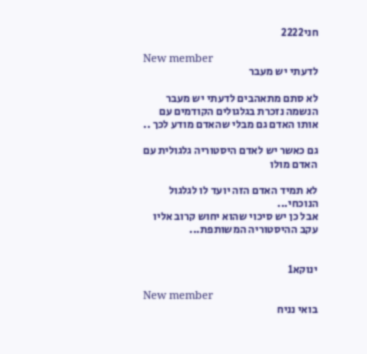חני2222

New member
לדעתי יש מעבר

לא סתם מתאהבים לדעתי יש מעבר
הנשמה נזכרת בגלגולים הקודמים עם אותו האדם גם מבלי שהאדם מודע לכך ..

גם כאשר יש לאדם היסטוריה גלגולית עם האדם מולו

לא תמיד האדם הזה יועד לו לגלגול הנוכחי...
אבל כן יש סיכוי שהוא יחוש קרוב אליו עקב ההיסטוריה המשותפת...


ינוקא1

New member
בואי נניח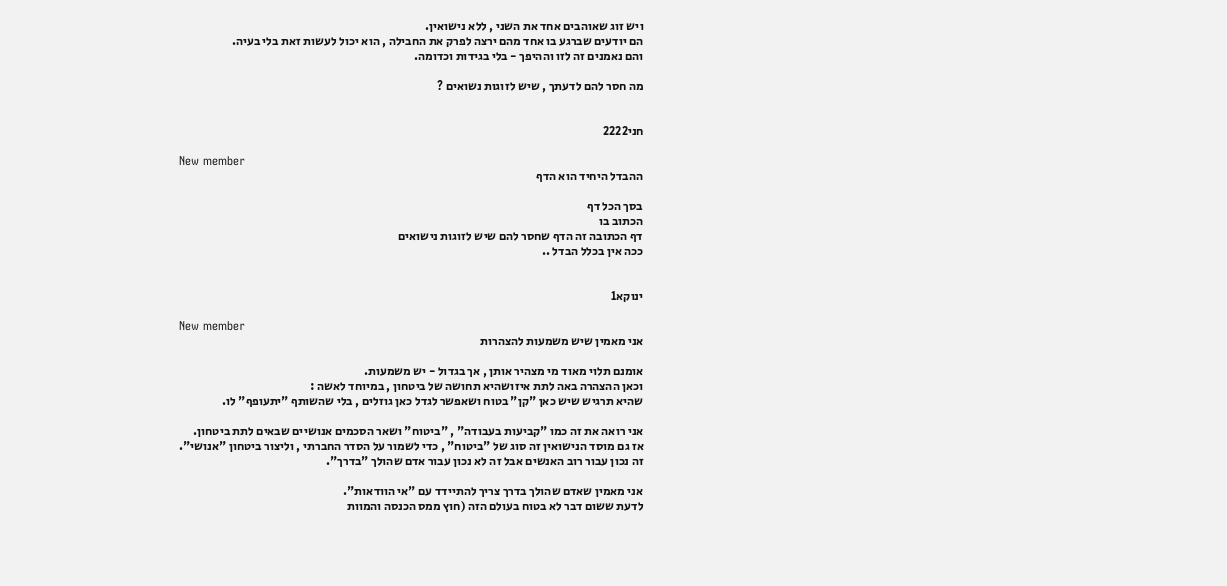ויש זוג שאוהבים אחד את השני , ללא נישואין.
הם יודעים שברגע בו אחד מהם ירצה לפרק את החבילה , הוא יכול לעשות זאת בלי בעיה.
והם נאמנים זה לזו וההיפך - בלי בגידות וכדומה.

מה חסר להם לדעתך , שיש לזוגות נשואים ?


חני2222

New member
ההבדל היחיד הוא הדף

בסך הכל דף
הכתוב בו
דף הכתובה זה הדף שחסר להם שיש לזוגות נישואים
ככה אין בכלל הבדל ..


ינוקא1

New member
אני מאמין שיש משמעות להצהרות

אומנם תלוי מאוד מי מצהיר אותן , אך בגדול - יש משמעות.
וכאן ההצהרה באה לתת איזושהיא תחושה של ביטחון , במיוחד לאשה :
שהיא תרגיש שיש כאן "קן" בטוח ושאפשר לגדל כאן גוזלים , בלי שהשותף "יתעופף" לו.

אני רואה את זה כמו "קביעות בעבודה" , "ביטוח" ושאר הסכמים אנושיים שבאים לתת ביטחון.
אז גם מוסד הנישואין זה סוג של "ביטוח" , כדי לשמור על הסדר החברתי , וליצור ביטחון "אנושי".
זה נכון עבור רוב האנשים אבל זה לא נכון עבור אדם שהולך "בדרך".

אני מאמין שאדם שהולך בדרך צריך להתיידד עם "אי הוודאות".
לדעת ששום דבר לא בטוח בעולם הזה (חוץ ממס הכנסה והמוות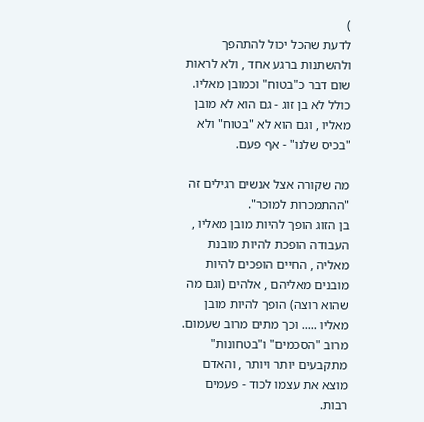)
לדעת שהכל יכול להתהפך ולהשתנות ברגע אחד , ולא לראות שום דבר כ"בטוח" וכמובן מאליו.
כולל לא בן זוג - גם הוא לא מובן מאליו , וגם הוא לא "בטוח" ולא "בכיס שלנו" - אף פעם.

מה שקורה אצל אנשים רגילים זה "ההתמכרות למוכר".
בן הזוג הופך להיות מובן מאליו , העבודה הופכת להיות מובנת מאליה , החיים הופכים להיות מובנים מאליהם , אלהים (וגם מה שהוא רוצה) הופך להיות מובן מאליו ..... וכך מתים מרוב שעמום.
מרוב "הסכמים" ו"בטחונות" מתקבעים יותר ויותר , והאדם מוצא את עצמו לכוד - פעמים רבות.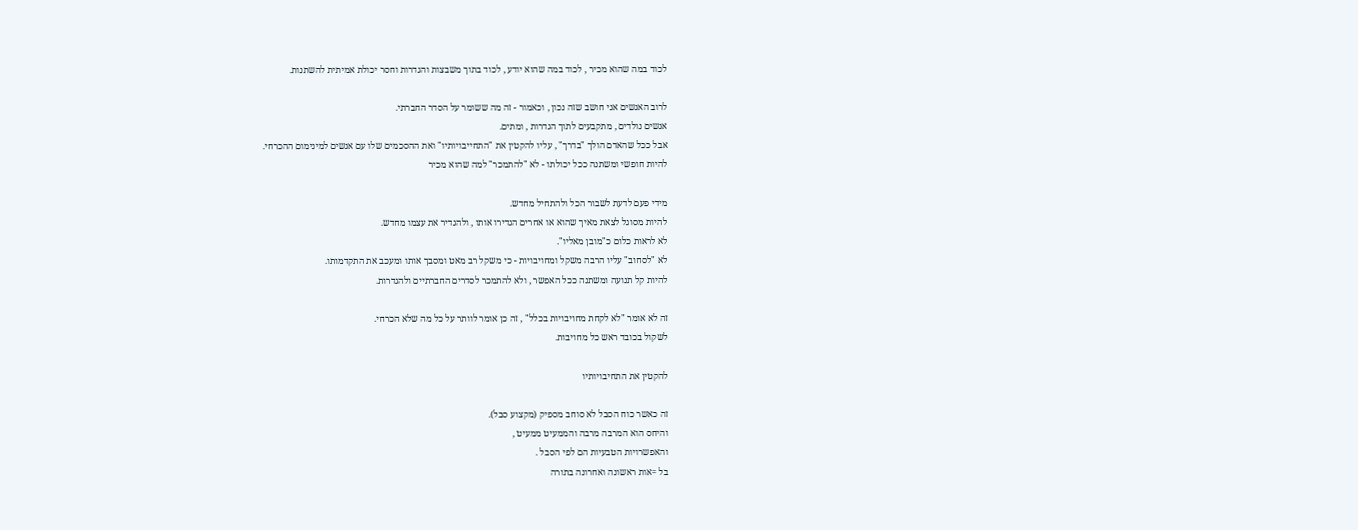לכוד במה שהוא מכיר , לכוד במה שהוא יודע , לכוד בתוך משבצות והגדרות וחסר יכולת אמיתית להשתנות.

לרוב האנשים אני חושב שזה נכון , וכאמור - זה מה ששומר על הסדר החברתי.
אנשים נולדים , מתקבעים לתוך הגדרות , ומתים.
אבל ככל שהאדם הולך "בדרך" , עליו להקטין את "התחייבויותיו" ואת ההסכמים שלו עם אנשים למינימום ההכרחי.
להיות חופשי ומשתנה ככל יכולתו - לא "להתמכר" למה שהוא מכיר

מידי פעם לדעת לשבור הכל ולהתחיל מחדש.
להיות מסוגל לצאת מאיך שהוא או אחרים הגדירו אותו , ולהגדיר את עצמו מחדש.
לא לראות כלום כ"מובן מאליו".
לא "לסחוב" עליו הרבה משקל ומחויבויות - כי משקל רב מאט ומסבך אותו ומעכב את התקדמותו.
להיות קל תנועה ומשתנה ככל האפשר , ולא להתמכר לסדרים החברתיים ולהגדרות.

זה לא אומר "לא לקחת מחויבויות בכלל" , זה כן אומר לוותר על כל מה שלא הכרחי.
לשקול בכובד ראש כל מחויבות.

להקטין את התחיבויותיו

זה כאשר כוח הסבל לא סוחב מספיק (מקצוע סבל).
והיחס הוא המרבה מרבה והממעיט ממעיט ,
והאפשרויות הטבעיות הם לפי הסבל .
בל =אות ראשונה ואחרונה בתורה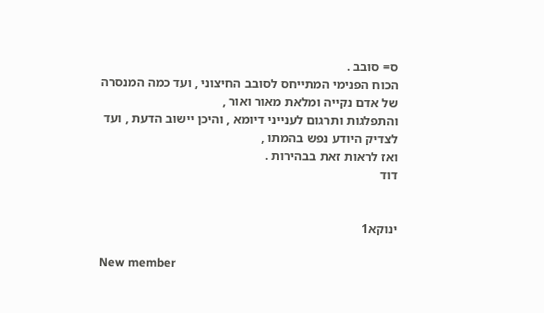ס= סובב .
הכוח הפנימי המתייחס לסובב החיצוני , ועד כמה המנסרה של אדם נקייה ומלאת מאור ואור ,
והתפלגות ותרגום לענייני דיומא , והיכן יישוב הדעת , ועד לצדיק היודע נפש בהמתו ,
ואז לראות זאת בבהירות .
דוד


ינוקא1

New member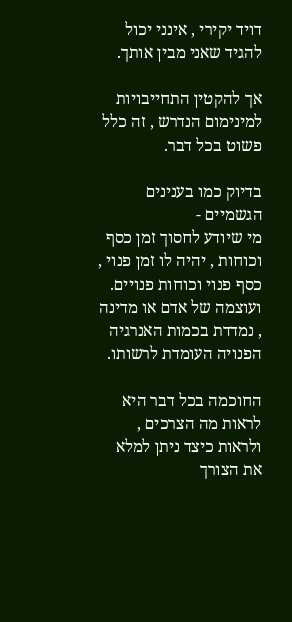דויד יקירי , אינני יכול להגיד שאני מבין אותך.

אך להקטין התחייבויות למינימום הנדרש , זה כלל פשוט בכל דבר.

בדיוק כמו בענינים הגשמיים -
מי שיודע לחסוך זמן כסף וכוחות , יהיה לו זמן פנוי , כסף פנוי וכוחות פנויים.
ועוצמה של אדם או מדינה , נמדדת בכמות האנרגיה הפנויה העומדת לרשותו.

החוכמה בכל דבר היא לראות מה הצרכים , ולראות כיצד ניתן למלא את הצורך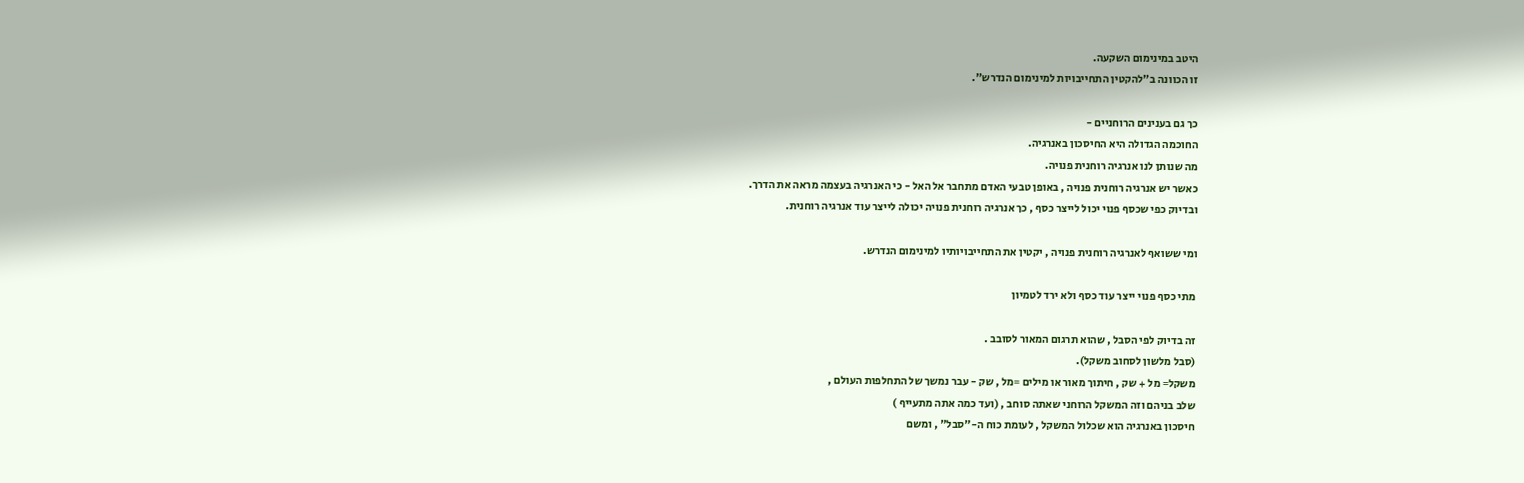היטב במינימום השקעה.
זו הכוונה ב"להקטין התחייבויות למינימום הנדרש".

כך גם בענינים הרוחניים -
החוכמה הגדולה היא החיסכון באנרגיה.
מה שנותן לנו אנרגיה רוחנית פנויה.
כאשר יש אנרגיה רוחנית פנויה , באופן טבעי האדם מתחבר אל האל - כי האנרגיה בעצמה מראה את הדרך.
ובדיוק כפי שכסף פנוי יכול לייצר כסף , כך אנרגיה רוחנית פנויה יכולה לייצר עוד אנרגיה רוחנית.

ומי ששואף לאנרגיה רוחנית פנויה , יקטין את התחייבויותיו למינימום הנדרש.

מתי כסף פנוי ייצר עוד כסף ולא ירד לטמיון

זה בדיוק לפי הסבל , שהוא תרגום המאור לסובב .
(סבל מלשון לסחוב משקל).
משקל= מל + שק , חיתוך מאור או מילים =מל , שק - עבר נמשך של התחלפות העולם ,
שלב בניהם וזה המשקל הרוחני שאתה סוחב , (ועד כמה אתה מתעייף )
חיסכון באנרגיה הוא שכלול המשקל , לעומת כוח ה-"סבל" , ומשם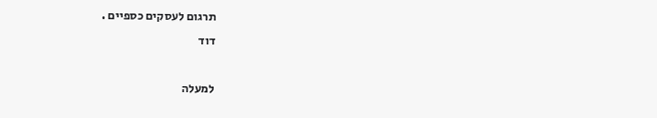תרגום לעסקים כספיים .
דוד

למעלה